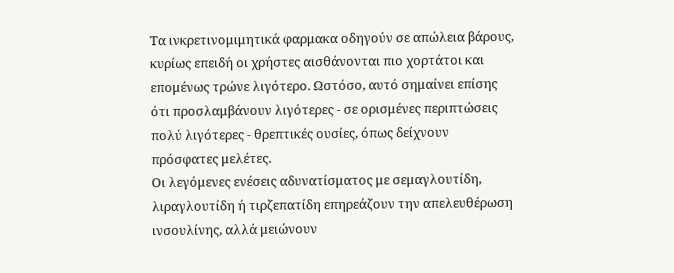Τα ινκρετινομιμητικά φαρμακα οδηγούν σε απώλεια βάρους, κυρίως επειδή οι χρήστες αισθάνονται πιο χορτάτοι και επομένως τρώνε λιγότερο. Ωστόσο, αυτό σημαίνει επίσης ότι προσλαμβάνουν λιγότερες - σε ορισμένες περιπτώσεις πολύ λιγότερες - θρεπτικές ουσίες, όπως δείχνουν πρόσφατες μελέτες.
Οι λεγόμενες ενέσεις αδυνατίσματος με σεμαγλουτίδη, λιραγλουτίδη ή τιρζεπατίδη επηρεάζουν την απελευθέρωση ινσουλίνης, αλλά μειώνουν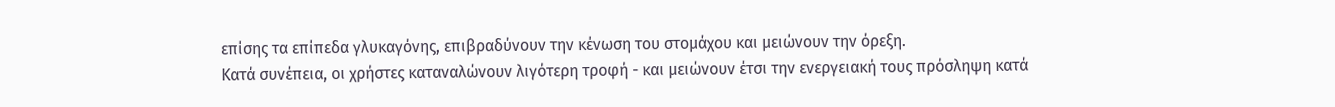επίσης τα επίπεδα γλυκαγόνης, επιβραδύνουν την κένωση του στομάχου και μειώνουν την όρεξη.
Κατά συνέπεια, οι χρήστες καταναλώνουν λιγότερη τροφή - και μειώνουν έτσι την ενεργειακή τους πρόσληψη κατά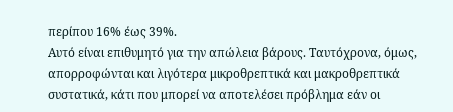περίπου 16% έως 39%.
Αυτό είναι επιθυμητό για την απώλεια βάρους. Ταυτόχρονα, όμως, απορροφώνται και λιγότερα μικροθρεπτικά και μακροθρεπτικά συστατικά, κάτι που μπορεί να αποτελέσει πρόβλημα εάν οι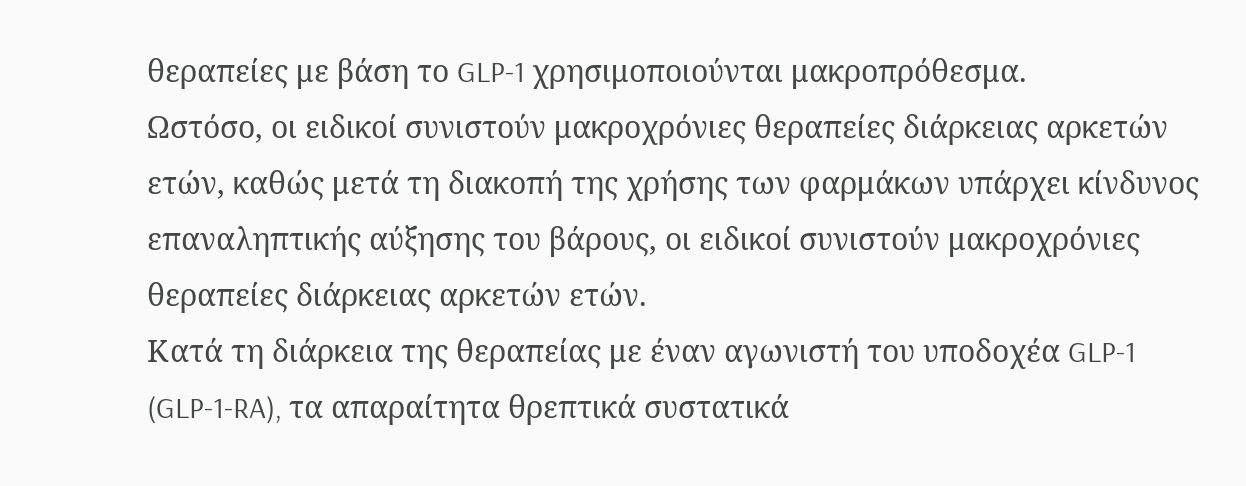θεραπείες με βάση το GLP-1 χρησιμοποιούνται μακροπρόθεσμα.
Ωστόσο, οι ειδικοί συνιστούν μακροχρόνιες θεραπείες διάρκειας αρκετών ετών, καθώς μετά τη διακοπή της χρήσης των φαρμάκων υπάρχει κίνδυνος επαναληπτικής αύξησης του βάρους, οι ειδικοί συνιστούν μακροχρόνιες θεραπείες διάρκειας αρκετών ετών.
Κατά τη διάρκεια της θεραπείας με έναν αγωνιστή του υποδοχέα GLP-1 (GLP-1-RA), τα απαραίτητα θρεπτικά συστατικά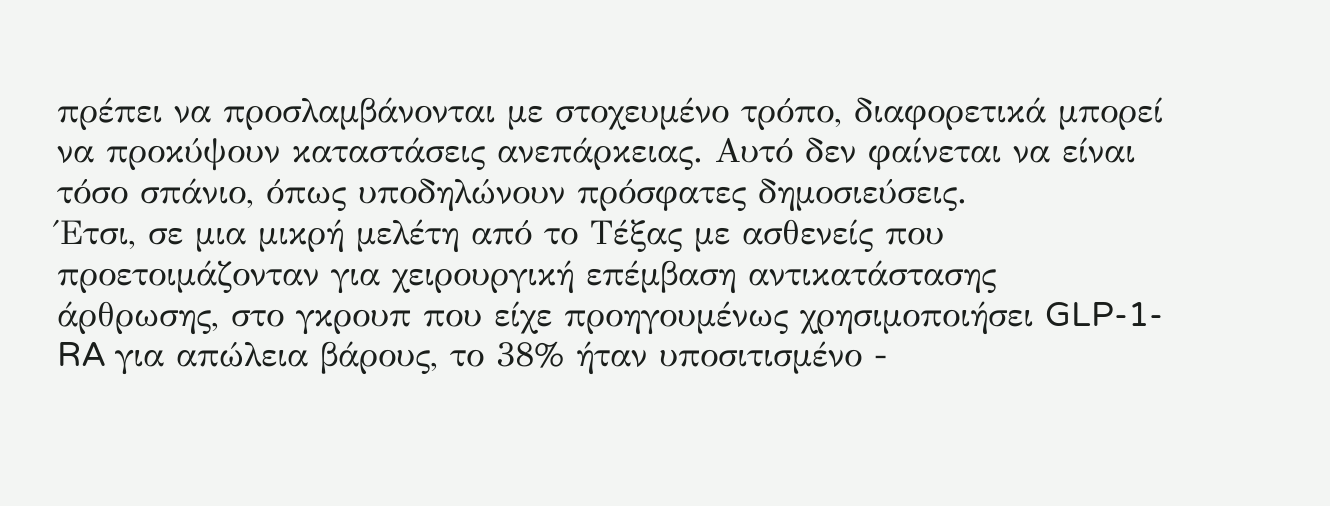πρέπει να προσλαμβάνονται με στοχευμένο τρόπο, διαφορετικά μπορεί να προκύψουν καταστάσεις ανεπάρκειας. Αυτό δεν φαίνεται να είναι τόσο σπάνιο, όπως υποδηλώνουν πρόσφατες δημοσιεύσεις.
Έτσι, σε μια μικρή μελέτη από το Τέξας με ασθενείς που προετοιμάζονταν για χειρουργική επέμβαση αντικατάστασης άρθρωσης, στο γκρουπ που είχε προηγουμένως χρησιμοποιήσει GLP-1-RA για απώλεια βάρους, το 38% ήταν υποσιτισμένο -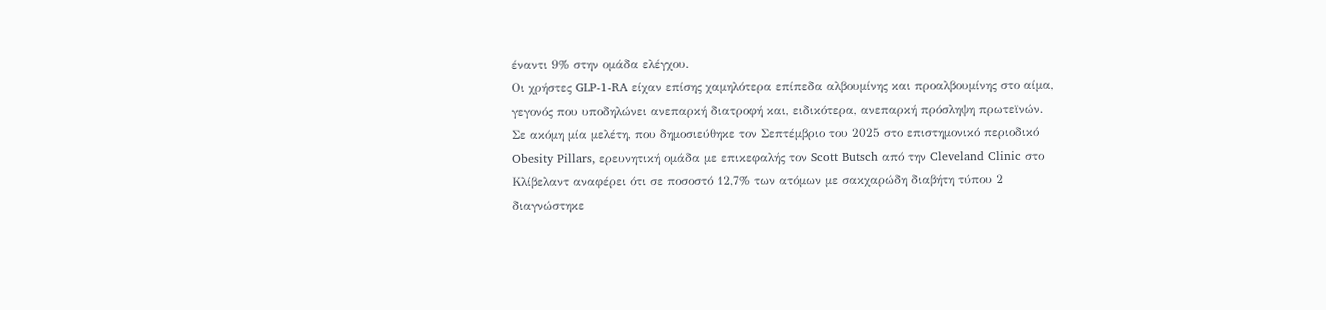έναντι 9% στην ομάδα ελέγχου.
Οι χρήστες GLP-1-RA είχαν επίσης χαμηλότερα επίπεδα αλβουμίνης και προαλβουμίνης στο αίμα, γεγονός που υποδηλώνει ανεπαρκή διατροφή και, ειδικότερα, ανεπαρκή πρόσληψη πρωτεϊνών.
Σε ακόμη μία μελέτη, που δημοσιεύθηκε τον Σεπτέμβριο του 2025 στο επιστημονικό περιοδικό Obesity Pillars, ερευνητική ομάδα με επικεφαλής τον Scott Butsch από την Cleveland Clinic στο Κλίβελαντ αναφέρει ότι σε ποσοστό 12,7% των ατόμων με σακχαρώδη διαβήτη τύπου 2 διαγνώστηκε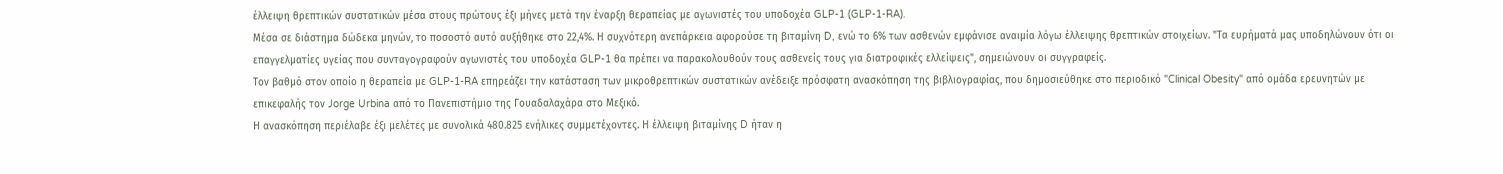έλλειψη θρεπτικών συστατικών μέσα στους πρώτους έξι μήνες μετά την έναρξη θεραπείας με αγωνιστές του υποδοχέα GLP-1 (GLP-1-RA).
Μέσα σε διάστημα δώδεκα μηνών, το ποσοστό αυτό αυξήθηκε στο 22,4%. Η συχνότερη ανεπάρκεια αφορούσε τη βιταμίνη D, ενώ το 6% των ασθενών εμφάνισε αναιμία λόγω έλλειψης θρεπτικών στοιχείων. "Τα ευρήματά μας υποδηλώνουν ότι οι επαγγελματίες υγείας που συνταγογραφούν αγωνιστές του υποδοχέα GLP-1 θα πρέπει να παρακολουθούν τους ασθενείς τους για διατροφικές ελλείψεις", σημειώνουν οι συγγραφείς.
Τον βαθμό στον οποίο η θεραπεία με GLP-1-RA επηρεάζει την κατάσταση των μικροθρεπτικών συστατικών ανέδειξε πρόσφατη ανασκόπηση της βιβλιογραφίας, που δημοσιεύθηκε στο περιοδικό "Clinical Obesity" από ομάδα ερευνητών με επικεφαλής τον Jorge Urbina από το Πανεπιστήμιο της Γουαδαλαχάρα στο Μεξικό.
Η ανασκόπηση περιέλαβε έξι μελέτες με συνολικά 480.825 ενήλικες συμμετέχοντες. Η έλλειψη βιταμίνης D ήταν η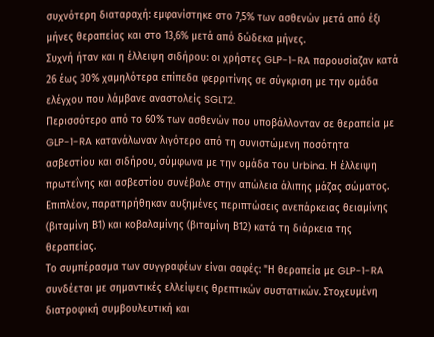συχνότερη διαταραχή: εμφανίστηκε στο 7,5% των ασθενών μετά από έξι μήνες θεραπείας και στο 13,6% μετά από δώδεκα μήνες.
Συχνή ήταν και η έλλειψη σιδήρου: οι χρήστες GLP-1-RA παρουσίαζαν κατά 26 έως 30% χαμηλότερα επίπεδα φερριτίνης σε σύγκριση με την ομάδα ελέγχου που λάμβανε αναστολείς SGLT2.
Περισσότερο από το 60% των ασθενών που υποβάλλονταν σε θεραπεία με GLP-1-RA κατανάλωναν λιγότερο από τη συνιστώμενη ποσότητα ασβεστίου και σιδήρου, σύμφωνα με την ομάδα του Urbina. Η έλλειψη πρωτεΐνης και ασβεστίου συνέβαλε στην απώλεια άλιπης μάζας σώματος. Επιπλέον, παρατηρήθηκαν αυξημένες περιπτώσεις ανεπάρκειας θειαμίνης (βιταμίνη Β1) και κοβαλαμίνης (βιταμίνη Β12) κατά τη διάρκεια της θεραπείας.
Το συμπέρασμα των συγγραφέων είναι σαφές: "Η θεραπεία με GLP-1-RA συνδέεται με σημαντικές ελλείψεις θρεπτικών συστατικών. Στοχευμένη διατροφική συμβουλευτική και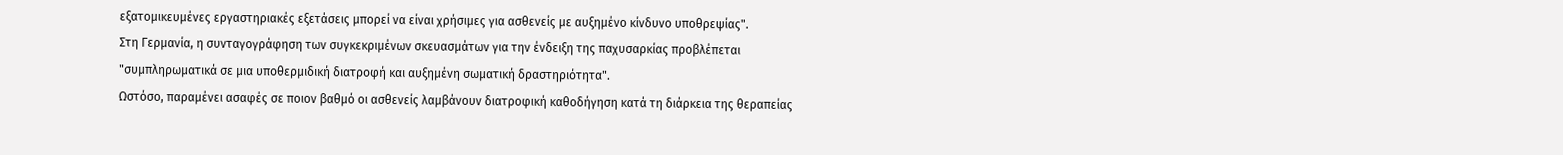εξατομικευμένες εργαστηριακές εξετάσεις μπορεί να είναι χρήσιμες για ασθενείς με αυξημένο κίνδυνο υποθρεψίας".
Στη Γερμανία, η συνταγογράφηση των συγκεκριμένων σκευασμάτων για την ένδειξη της παχυσαρκίας προβλέπεται "συμπληρωματικά σε μια υποθερμιδική διατροφή και αυξημένη σωματική δραστηριότητα".
Ωστόσο, παραμένει ασαφές σε ποιον βαθμό οι ασθενείς λαμβάνουν διατροφική καθοδήγηση κατά τη διάρκεια της θεραπείας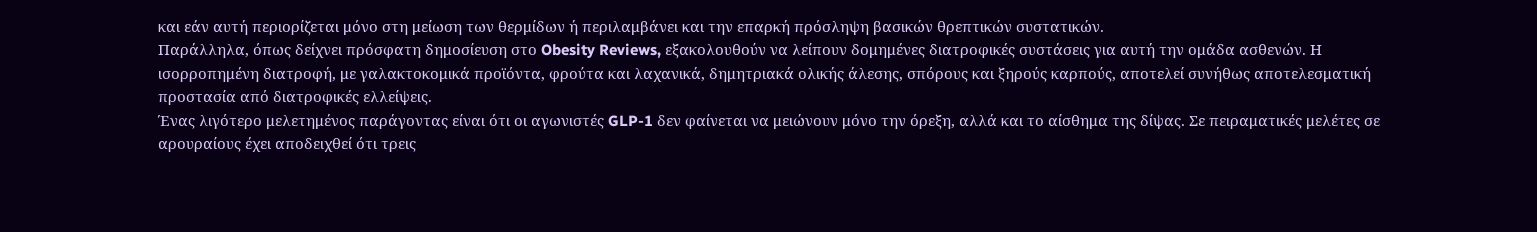και εάν αυτή περιορίζεται μόνο στη μείωση των θερμίδων ή περιλαμβάνει και την επαρκή πρόσληψη βασικών θρεπτικών συστατικών.
Παράλληλα, όπως δείχνει πρόσφατη δημοσίευση στο Obesity Reviews, εξακολουθούν να λείπουν δομημένες διατροφικές συστάσεις για αυτή την ομάδα ασθενών. Η ισορροπημένη διατροφή, με γαλακτοκομικά προϊόντα, φρούτα και λαχανικά, δημητριακά ολικής άλεσης, σπόρους και ξηρούς καρπούς, αποτελεί συνήθως αποτελεσματική προστασία από διατροφικές ελλείψεις.
Ένας λιγότερο μελετημένος παράγοντας είναι ότι οι αγωνιστές GLP-1 δεν φαίνεται να μειώνουν μόνο την όρεξη, αλλά και το αίσθημα της δίψας. Σε πειραματικές μελέτες σε αρουραίους έχει αποδειχθεί ότι τρεις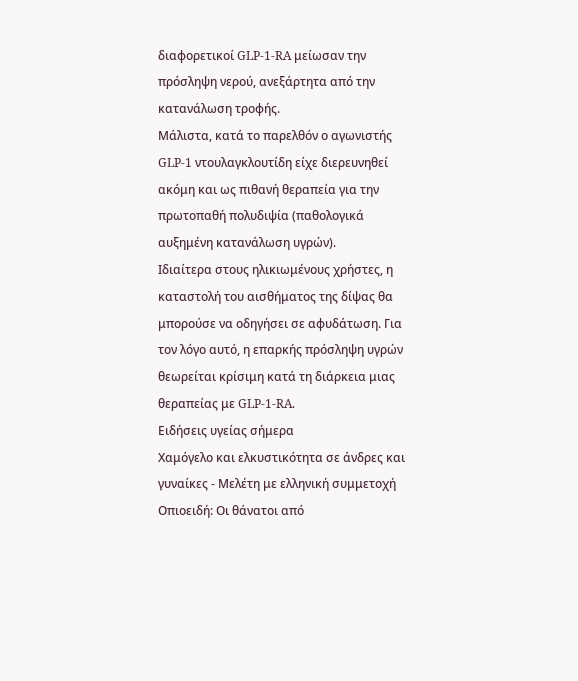διαφορετικοί GLP-1-RA μείωσαν την πρόσληψη νερού, ανεξάρτητα από την κατανάλωση τροφής.
Μάλιστα, κατά το παρελθόν ο αγωνιστής GLP-1 ντουλαγκλουτίδη είχε διερευνηθεί ακόμη και ως πιθανή θεραπεία για την πρωτοπαθή πολυδιψία (παθολογικά αυξημένη κατανάλωση υγρών).
Ιδιαίτερα στους ηλικιωμένους χρήστες, η καταστολή του αισθήματος της δίψας θα μπορούσε να οδηγήσει σε αφυδάτωση. Για τον λόγο αυτό, η επαρκής πρόσληψη υγρών θεωρείται κρίσιμη κατά τη διάρκεια μιας θεραπείας με GLP-1-RA.
Ειδήσεις υγείας σήμερα
Χαμόγελο και ελκυστικότητα σε άνδρες και γυναίκες - Μελέτη με ελληνική συμμετοχή
Οπιοειδή: Οι θάνατοι από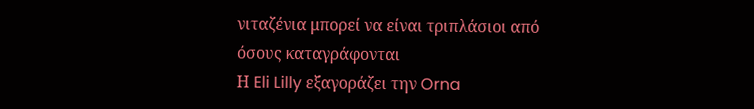νιταζένια μπορεί να είναι τριπλάσιοι από όσους καταγράφονται
Η Eli Lilly εξαγοράζει την Orna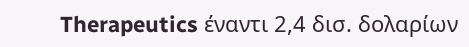Therapeutics έναντι 2,4 δισ. δολαρίων